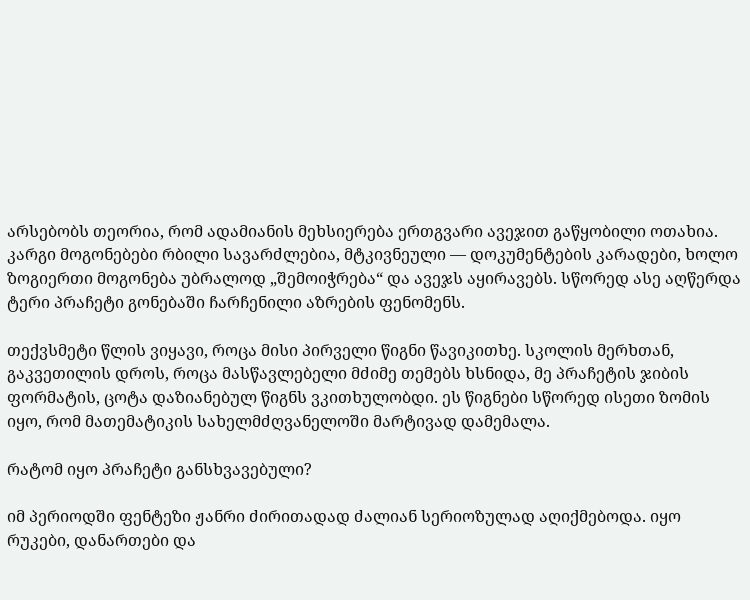არსებობს თეორია, რომ ადამიანის მეხსიერება ერთგვარი ავეჯით გაწყობილი ოთახია. კარგი მოგონებები რბილი სავარძლებია, მტკივნეული — დოკუმენტების კარადები, ხოლო ზოგიერთი მოგონება უბრალოდ „შემოიჭრება“ და ავეჯს აყირავებს. სწორედ ასე აღწერდა ტერი პრაჩეტი გონებაში ჩარჩენილი აზრების ფენომენს.

თექვსმეტი წლის ვიყავი, როცა მისი პირველი წიგნი წავიკითხე. სკოლის მერხთან, გაკვეთილის დროს, როცა მასწავლებელი მძიმე თემებს ხსნიდა, მე პრაჩეტის ჯიბის ფორმატის, ცოტა დაზიანებულ წიგნს ვკითხულობდი. ეს წიგნები სწორედ ისეთი ზომის იყო, რომ მათემატიკის სახელმძღვანელოში მარტივად დამემალა.

რატომ იყო პრაჩეტი განსხვავებული?

იმ პერიოდში ფენტეზი ჟანრი ძირითადად ძალიან სერიოზულად აღიქმებოდა. იყო რუკები, დანართები და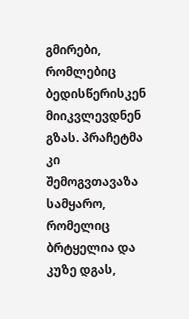გმირები, რომლებიც ბედისწერისკენ მიიკვლევდნენ გზას. პრაჩეტმა კი შემოგვთავაზა სამყარო, რომელიც ბრტყელია და კუზე დგას,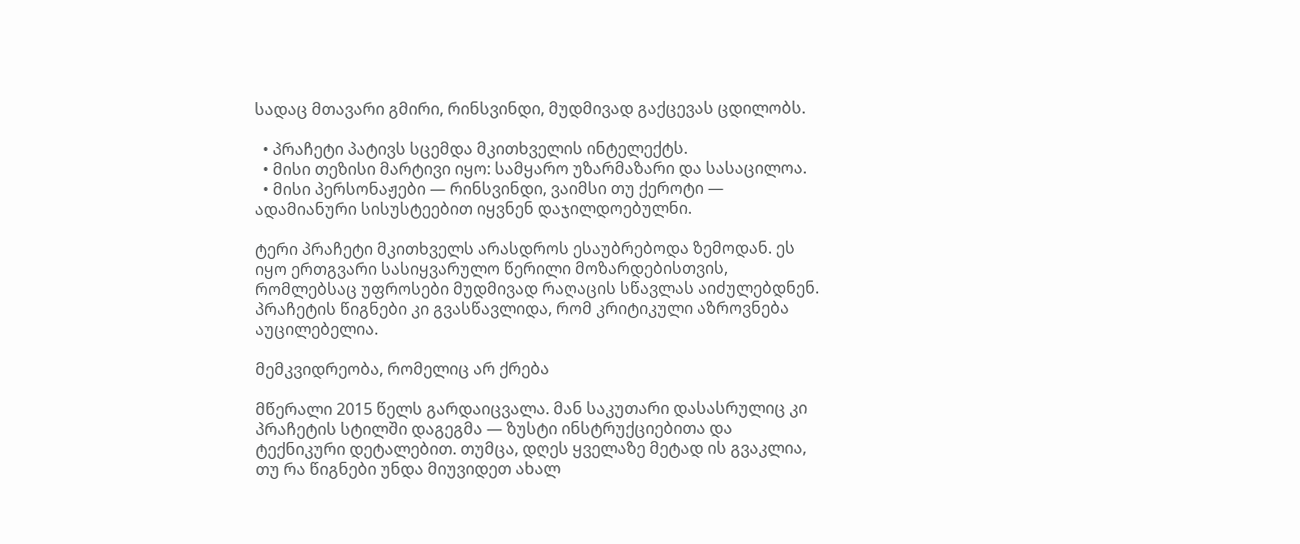სადაც მთავარი გმირი, რინსვინდი, მუდმივად გაქცევას ცდილობს.

  • პრაჩეტი პატივს სცემდა მკითხველის ინტელექტს.
  • მისი თეზისი მარტივი იყო: სამყარო უზარმაზარი და სასაცილოა.
  • მისი პერსონაჟები — რინსვინდი, ვაიმსი თუ ქეროტი — ადამიანური სისუსტეებით იყვნენ დაჯილდოებულნი.

ტერი პრაჩეტი მკითხველს არასდროს ესაუბრებოდა ზემოდან. ეს იყო ერთგვარი სასიყვარულო წერილი მოზარდებისთვის, რომლებსაც უფროსები მუდმივად რაღაცის სწავლას აიძულებდნენ. პრაჩეტის წიგნები კი გვასწავლიდა, რომ კრიტიკული აზროვნება აუცილებელია.

მემკვიდრეობა, რომელიც არ ქრება

მწერალი 2015 წელს გარდაიცვალა. მან საკუთარი დასასრულიც კი პრაჩეტის სტილში დაგეგმა — ზუსტი ინსტრუქციებითა და ტექნიკური დეტალებით. თუმცა, დღეს ყველაზე მეტად ის გვაკლია, თუ რა წიგნები უნდა მიუვიდეთ ახალ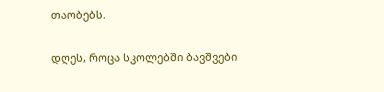თაობებს.

დღეს, როცა სკოლებში ბავშვები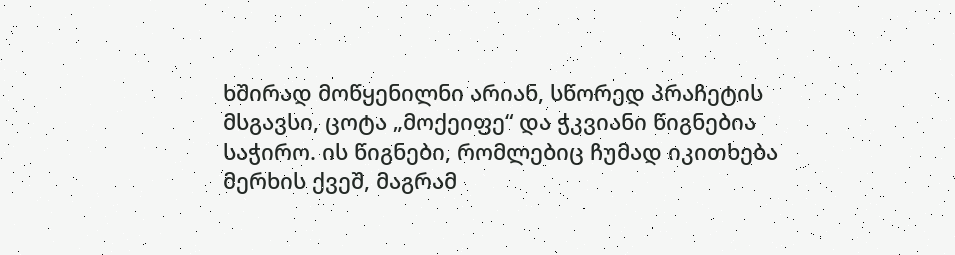ხშირად მოწყენილნი არიან, სწორედ პრაჩეტის მსგავსი, ცოტა „მოქეიფე“ და ჭკვიანი წიგნებია საჭირო. ის წიგნები, რომლებიც ჩუმად იკითხება მერხის ქვეშ, მაგრამ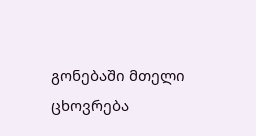გონებაში მთელი ცხოვრება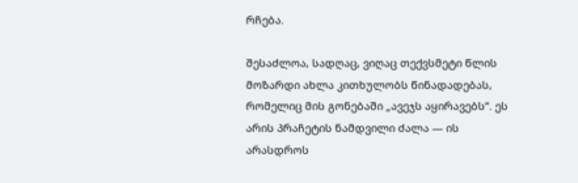რჩება.

შესაძლოა, სადღაც, ვიღაც თექვსმეტი წლის მოზარდი ახლა კითხულობს წინადადებას, რომელიც მის გონებაში „ავეჯს აყირავებს“. ეს არის პრაჩეტის ნამდვილი ძალა — ის არასდროს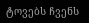ტოვებს ჩვენს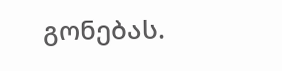გონებას.